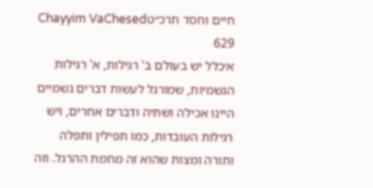חיים וחסד תרכ״טChayyim VaChesed 629
א׳כלל יש בעולם ב' רגילות, א' רגילות הגשמיות, שמורגל לעשות דברים גשמיים היינו אכילה ושתיה ודברים אחרים, ויש רגילות העובדות, כמו תפילין ותפלה ותורה ומצות שהוא זה מחמת ההרגל. וזה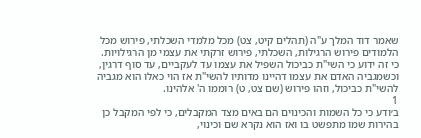שאמר דוד המלך ע"ה (תהלים קיט, צט) מכל מלמדי השכלתי, פירוש מכל הלמודים פירוש הרגילות, השכלתי, פירוש זרקתי את עצמי מן הרגילויות. כי זה ידוע כי השי"ת כביכול השפיל את עצמו עד לעקביים, עד סוף דרגין, וכשמגביה האדם את עצמו דהיינו מדותיו להשי"ת אז הוי כאלו הוא מגביה להשי"ת כביכול, וזהו פירוש (שם צט, ט) רוממו ה' אלהינו.
1
ב׳ודע כי כל השמות והכינוים הם באים מצד המקבלים, כי לפי המקבל כן בהירות שמו מתפשט בו ואז הוא נקרא שם וכינוי,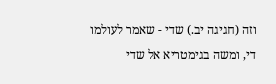וזה (חגיגה יב.) שדי - שאמר לעולמו די, ומשה בגימטריא אל שדי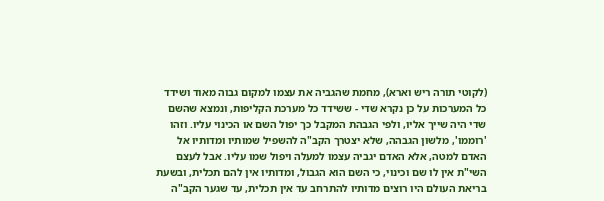(לקוטי תורה ריש וארא), מחמת שהגביה את עצמו למקום גבוה מאוד ושידד כל המערכות על כן נקרא שדי - ששידד כל מערכת הקליפות, ונמצא שהשם שדי היה שייך אליו, ולפי הגבהת המקבל כך יפול השם או הכינוי עליו. וזהו 'רוממו', מלשון הגבהה, שלא יצטרך הקב"ה להשפיל שמותיו ומדותיו אל האדם למטה, אלא האדם יגביה עצמו למעלה ויפול שמו עליו. אבל לעצם השי"ת אין לו שם וכינוי, כי השם הוא הגבול, ומדותיו אין להם תכלית, ובשעת בריאת העולם היו רוצים מדותיו להתרחב עד אין תכלית, עד שגער הקב"ה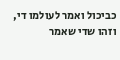כביכול ואמר לעולמו די, וזהו שדי שאמר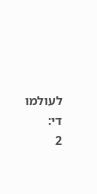לעולמו די:
2